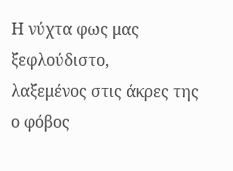Η νύχτα φως μας
ξεφλούδιστο,
λαξεμένος στις άκρες της
ο φόβος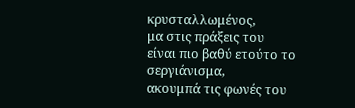κρυσταλλωμένος,
μα στις πράξεις του
είναι πιο βαθύ ετούτο το σεργιάνισμα,
ακουμπά τις φωνές του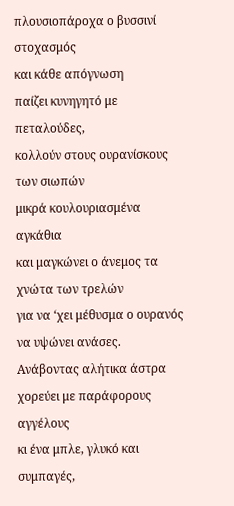πλουσιοπάροχα ο βυσσινί στοχασμός
και κάθε απόγνωση
παίζει κυνηγητό με πεταλούδες,
κολλούν στους ουρανίσκους των σιωπών
μικρά κουλουριασμένα αγκάθια
και μαγκώνει ο άνεμος τα χνώτα των τρελών
για να ‘χει μέθυσμα ο ουρανός
να υψώνει ανάσες.
Ανάβοντας αλήτικα άστρα
χορεύει με παράφορους αγγέλους
κι ένα μπλε, γλυκό και συμπαγές,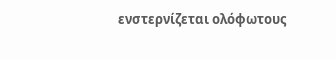ενστερνίζεται ολόφωτους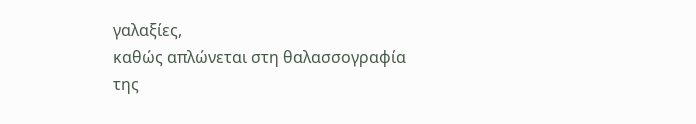γαλαξίες,
καθώς απλώνεται στη θαλασσογραφία
της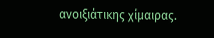ανοιξιάτικης χίμαιρας.